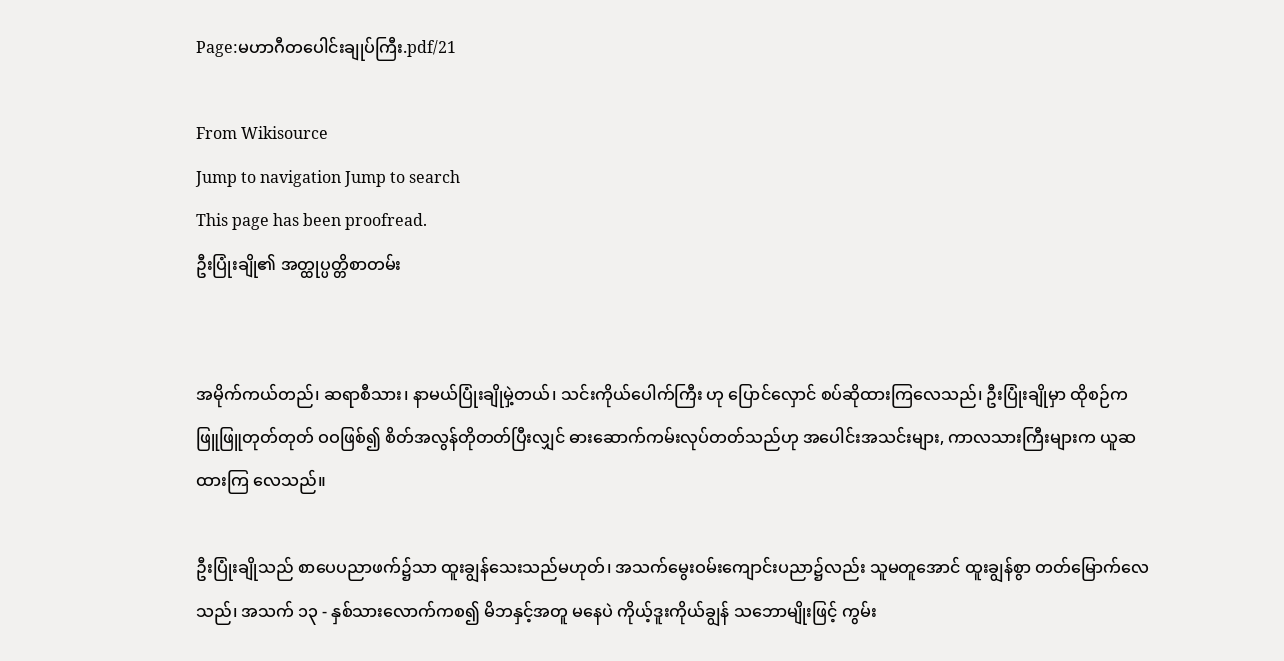Page:မဟာဂီတပေါင်းချုပ်ကြီး.pdf/21

From Wikisource
Jump to navigation Jump to search
This page has been proofread.
ဦးပြုံးချို၏ အတ္ထုပ္ပတ္တိစာတမ်း


အမိုက်ကယ်တည်၊ ဆရာစီသား၊ နာမယ်ပြုံးချိုမှဲ့တယ်၊ သင်းကိုယ်ပေါက်ကြီး ဟု ပြောင်လှောင် စပ်ဆိုထားကြလေသည်၊ ဦးပြုံးချိုမှာ ထိုစဉ်က ဖြူဖြူတုတ်တုတ် ဝဝဖြစ်၍ စိတ်အလွန်တိုတတ်ပြီးလျှင် ဓားဆောက်ကမ်းလုပ်တတ်သည်ဟု အပေါင်းအသင်းများ, ကာလသားကြီးများက ယူဆထားကြ လေသည်။

ဦးပြုံးချိုသည် စာပေပညာဖက်၌သာ ထူးချွန်သေးသည်မဟုတ်၊ အသက်မွေးဝမ်းကျောင်းပညာ၌လည်း သူမတူအောင် ထူးချွန်စွာ တတ်မြောက်လေသည်၊ အသက် ၁၃ - နှစ်သားလောက်ကစ၍ မိဘနှင့်အတူ မနေပဲ ကိုယ့်ဒူးကိုယ်ချွန် သဘောမျိုးဖြင့် ကွမ်း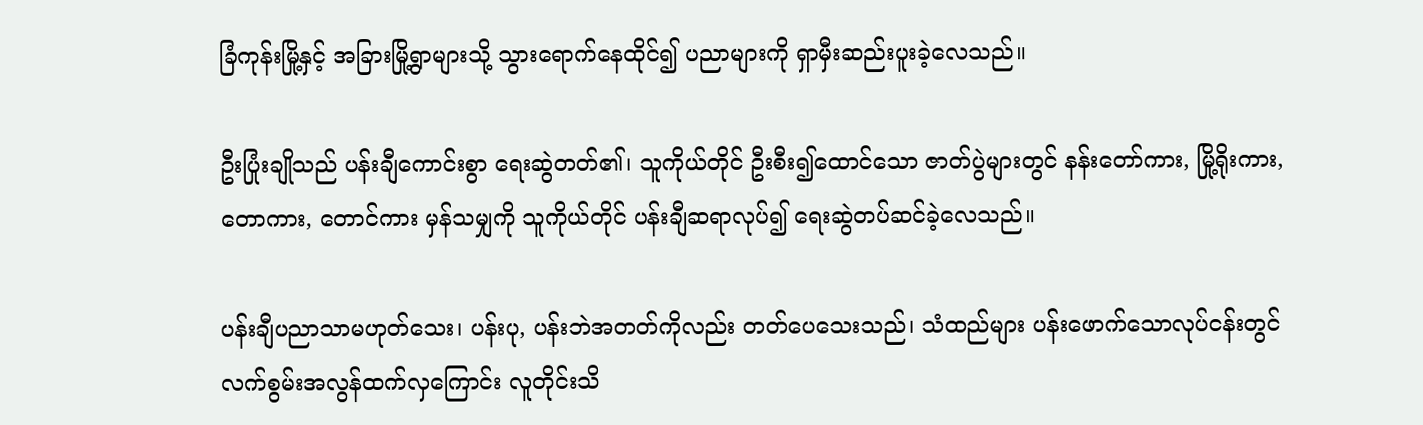ခြံကုန်းမြို့နှင့် အခြားမြို့ရွာများသို့ သွားရောက်နေထိုင်၍ ပညာများကို ရှာမှီးဆည်းပူးခဲ့လေသည်။

ဦးပြုံးချိုသည် ပန်းချီကောင်းစွာ ရေးဆွဲတတ်၏၊ သူကိုယ်တိုင် ဦးစီး၍ထောင်သော ဇာတ်ပွဲများတွင် နန်းတော်ကား, မြို့ရိုးကား, တောကား, တောင်ကား မှန်သမျှကို သူကိုယ်တိုင် ပန်းချီဆရာလုပ်၍ ရေးဆွဲတပ်ဆင်ခဲ့လေသည်။

ပန်းချီပညာသာမဟုတ်သေး၊ ပန်းပု, ပန်းဘဲအတတ်ကိုလည်း တတ်ပေသေးသည်၊ သံထည်များ ပန်းဖောက်သောလုပ်ငန်းတွင် လက်စွမ်းအလွန်ထက်လှကြောင်း လူတိုင်းသိ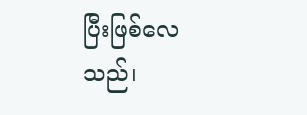ပြီးဖြစ်လေသည်၊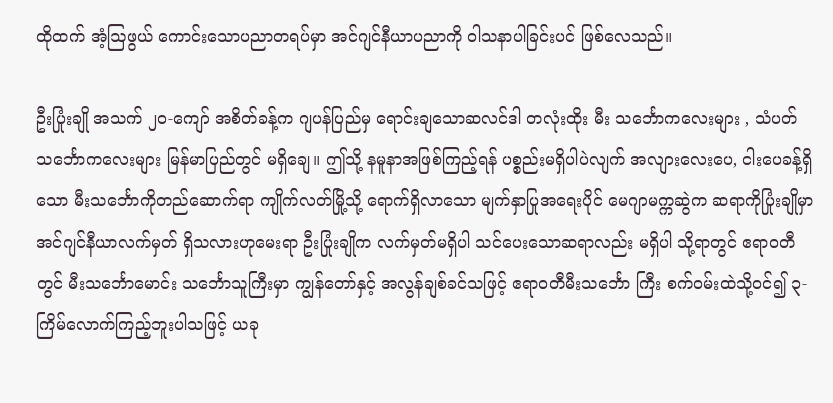ထိုထက် အံ့ဩဖွယ် ကောင်းသောပညာတရပ်မှာ အင်ဂျင်နီယာပညာကို ဝါသနာပါခြင်းပင် ဖြစ်လေသည်။

ဦးပြုံးချို အသက် ၂၀-ကျော် အစိတ်ခန့်က ဂျပန်ပြည်မှ ရောင်းချသောဆလင်ဒါ တလုံးထိုး မီး သင်္ဘောကလေးများ , သံပတ် သင်္ဘောကလေးများ မြန်မာပြည်တွင် မရှိချေ။ ဤသို့ နမူနာအဖြစ်ကြည့်ရန် ပစ္စည်းမရှိပါပဲလျက် အလျားလေးပေ, ငါးပေခန့်ရှိသော မီးသင်္ဘောကိုတည်ဆောက်ရာ ကျိုက်လတ်မြို့သို့ ရောက်ရှိလာသော မျက်နှာပြုအရေးပိုင် မေဂျာမက္ကဆွဲက ဆရာကိုပြုံးချိုမှာ အင်ဂျင်နီယာလက်မှတ် ရှိသလားဟုမေးရာ ဦးပြုံးချိုက လက်မှတ်မရှိပါ သင်ပေးသောဆရာလည်း မရှိပါ သို့ရာတွင် ဧရာဝတီတွင် မီးသင်္ဘောမောင်း သင်္ဘောသူကြီးမှာ ကျွန်တော်နှင့် အလွန်ချစ်ခင်သဖြင့် ဧရာဝတီမီးသင်္ဘော ကြီး စက်ဝမ်းထဲသို့ဝင်၍ ၃-ကြိမ်လောက်ကြည့်ဘူးပါသဖြင့် ယခု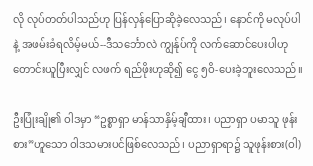လို လုပ်တတ်ပါသည်ဟု ပြန်လှန်ပြောဆိုခဲ့လေသည်၊ နောင်ကို မလုပ်ပါနဲ့ အဖမ်းခံရလိမ့်မယ်--ဒီသင်္ဘောလဲ ကျွန်ုပ်ကို လက်ဆောင်ပေးပါဟု တောင်းယူပြီးလျှင် လဖက် ရည်ဖိုးဟုဆို၍ ငွေ ၅ဝိ-ပေးခဲ့ဘူးလေသည်။

ဦးပြုံးချို၏ ဝါဒမှာ “ဥစ္စာရှာ မာန်သာနှိမ့်ချီထား၊ ပညာရှာ ပမာသူ ဖုန်းစား”ဟူသော ဝါဒသမားပင်ဖြစ်လေသည်၊ ပညာရှာရာ၌ သူဖုန်းစား(ဝါ)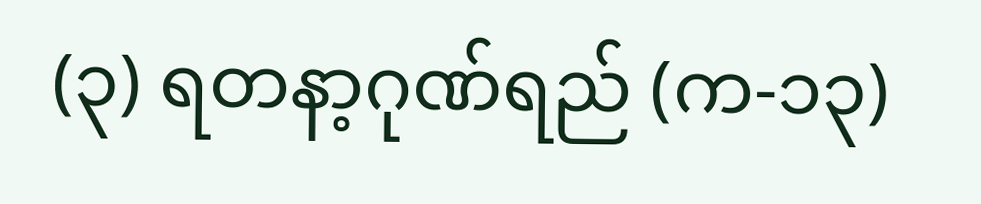(၃) ရတနာ့ဂုဏ်ရည် (က-၁၃)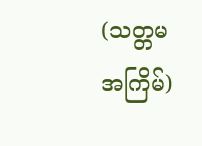(သတ္တမအကြိမ်)